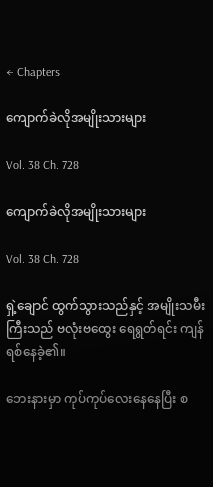← Chapters

ကျောက်ခဲလိုအမျိုးသားများ

Vol. 38 Ch. 728

ကျောက်ခဲလိုအမျိုးသားများ

Vol. 38 Ch. 728

ရှဲ့ချောင် ထွက်သွားသည်နှင့် အမျိုးသမီးကြီးသည် ဗလုံးဗထွေး ရေရွတ်ရင်း ကျန်ရစ်နေခဲ့၏။

ဘေးနားမှာ ကုပ်ကုပ်လေးနေနေပြီး စ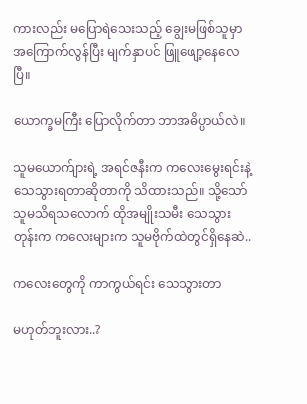ကားလည်း မပြောရဲသေးသည့် ချွေးမဖြစ်သူမှာ အကြောက်လွန်ပြီး မျက်နှာပင် ဖြူဖျော့နေလေပြီ။

ယောက္ခမကြီး ပြောလိုက်တာ ဘာအဓိပ္ပာယ်လဲ။

သူမယောက်ျားရဲ့ အရင်ဇနီးက ကလေးမွေးရင်းနဲ့ သေသွားရတာဆိုတာကို သိထားသည်။ သို့သော် သူမသိရသလောက် ထိုအမျိုးသမီး သေသွားတုန်းက ကလေးများက သူမဗိုက်ထဲတွင်ရှိနေဆဲ..

ကလေးတွေကို ကာကွယ်ရင်း သေသွားတာ

မဟုတ်ဘူးလား..?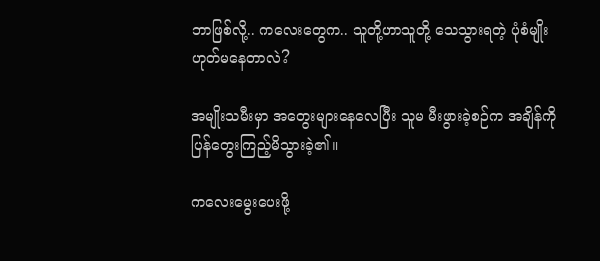ဘာဖြစ်လို့.. ကလေးတွေက.. သူတို့ဟာသူတို့ သေသွားရတဲ့ ပုံစံမျိုး ဟုတ်မနေတာလဲ?

အမျိုးသမီးမှာ အတွေးများနေလေပြီး သူမ မီးဖွားခဲ့စဉ်က အချိန်ကို ပြန်တွေးကြည့်မိသွားခဲ့၏။

ကလေးမွေးပေးဖို့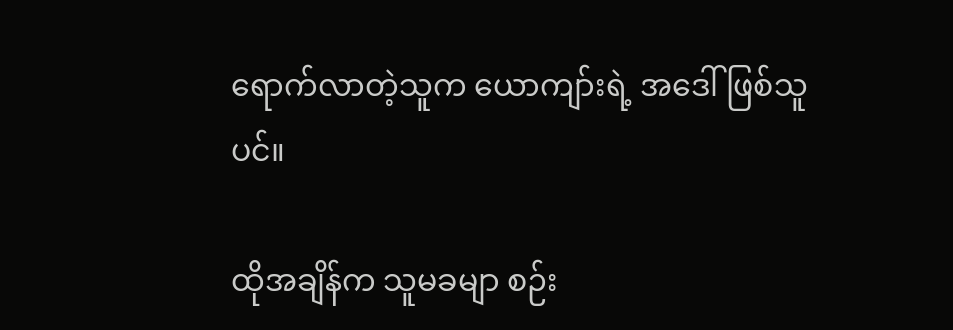ရောက်လာတဲ့သူက ယောကျာ်းရဲ့ အဒေါ်ဖြစ်သူပင်။

ထိုအချိန်က သူမခမျာ စဉ်း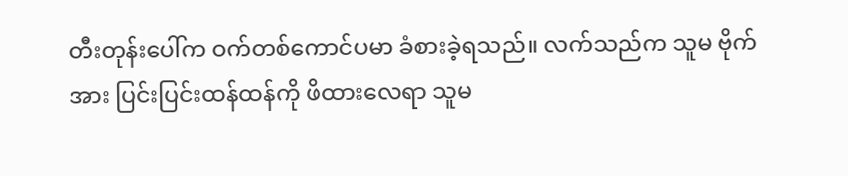တီးတုန်းပေါ်က ဝက်တစ်ကောင်ပမာ ခံစားခဲ့ရသည်။ လက်သည်က သူမ ဗိုက်အား ပြင်းပြင်းထန်ထန်ကို ဖိထားလေရာ သူမ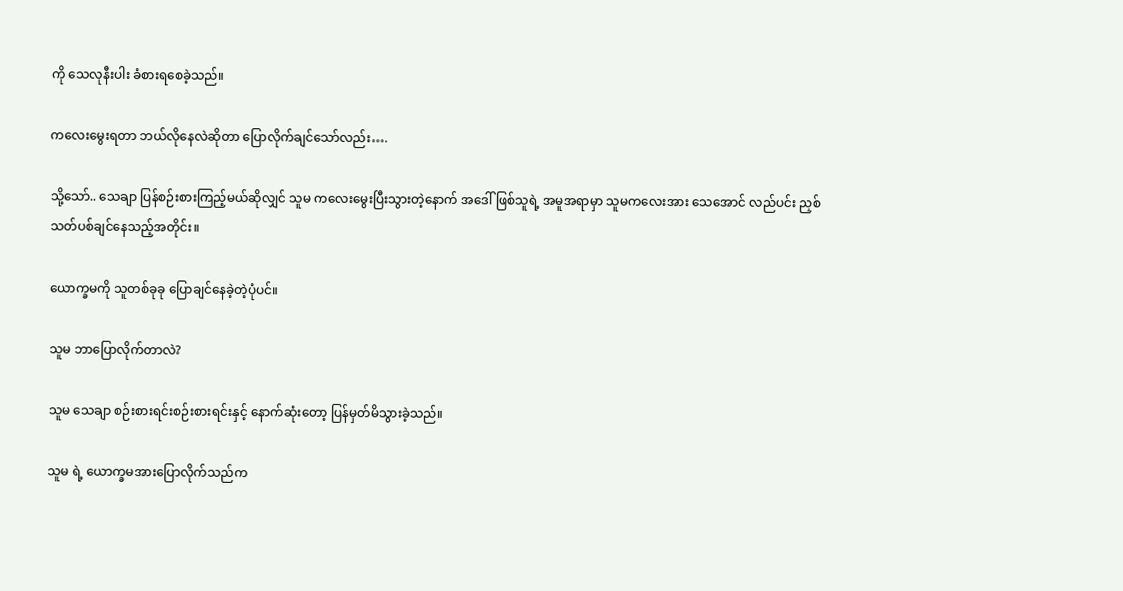ကို သေလုနီးပါး ခံစားရစေခဲ့သည်။

ကလေးမွေးရတာ ဘယ်လိုနေလဲဆိုတာ ပြောလိုက်ချင်သော်လည်း….

သို့သော်.. သေချာ ပြန်စဉ်းစားကြည့်မယ်ဆိုလျှင် သူမ ကလေးမွေးပြီးသွားတဲ့နောက် အဒေါ်ဖြစ်သူရဲ့ အမူအရာမှာ သူမကလေးအား သေအောင် လည်ပင်း ညှစ်သတ်ပစ်ချင်နေသည့်အတိုင်း။

ယောက္ခမကို သူတစ်ခုခု ပြောချင်နေခဲ့တဲ့ပုံပင်။

သူမ ဘာပြောလိုက်တာလဲ?

သူမ သေချာ စဉ်းစားရင်းစဉ်းစားရင်းနှင့် နောက်ဆုံးတော့ ပြန်မှတ်မိသွားခဲ့သည်။

သူမ ရဲ့ ယောက္ခမအားပြောလိုက်သည်က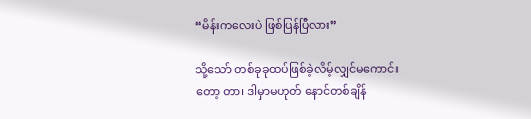“မိန်းကလေးပဲ ဖြစ်ပြန်ပြီလား”

သို့သော် တစ်ခုခုထပ်ဖြစ်ခဲ့လိမ့်လျှင်မကောင်းတော့ တာ၊ ဒါမှာမဟုတ် နောင်တစ်ချိန်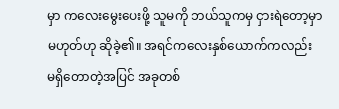မှာ ကလေးမွေးပေးဖို့ သူမကို ဘယ်သူကမှ ငှားရဲတော့မှာ မဟုတ်ဟု ဆိုခဲ့၏။ အရင်ကလေးနှစ်ယောက်ကလည်း မရှိတောတဲ့အပြင် အခုတစ်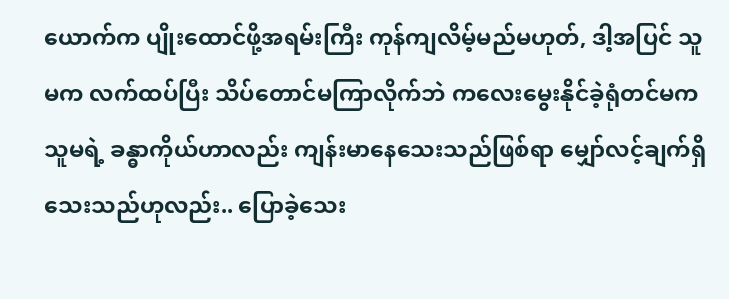ယောက်က ပျိုးထောင်ဖို့အရမ်းကြီး ကုန်ကျလိမ့်မည်မဟုတ်, ဒါ့အပြင် သူမက လက်ထပ်ပြီး သိပ်တောင်မကြာလိုက်ဘဲ ကလေးမွေးနိုင်ခဲ့ရုံတင်မက သူမရဲ့ ခန္ဓာကိုယ်ဟာလည်း ကျန်းမာနေသေးသည်ဖြစ်ရာ မျှော်လင့်ချက်ရှိသေးသည်ဟုလည်း.. ပြောခဲ့သေး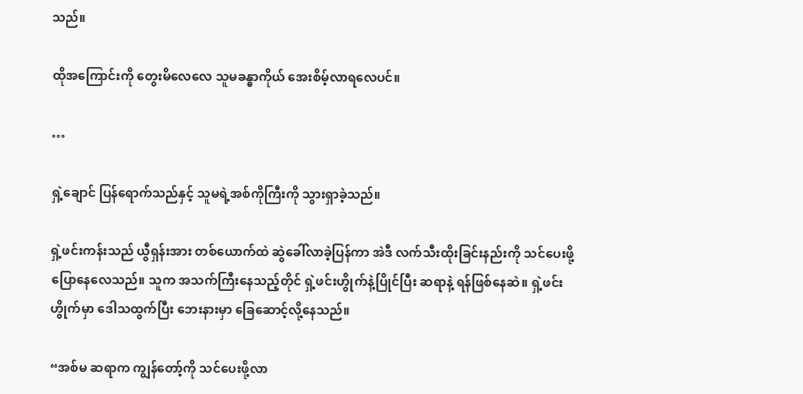သည်။

ထိုအကြောင်းကို တွေးမိလေလေ သူမခန္ဓာကိုယ် အေးစိမ့်လာရလေပင်။

…

ရှဲ့ချောင် ပြန်ရောက်သည်နှင့် သူမရဲ့အစ်ကိုကြီးကို သွားရှာခဲ့သည်။

ရှဲ့ဖင်းကန်းသည် ယွီရှန်းအား တစ်ယောက်ထဲ ဆွဲခေါ်လာခဲ့ပြန်ကာ အဲဒီ လက်သီးထိုးခြင်းနည်းကို သင်ပေးဖို့ ပြောနေလေသည်။ သူက အသက်ကြီးနေသည့်တိုင် ရှဲ့ဖင်းဟွိုက်နဲ့ပြိုင်ပြီး ဆရာနဲ့ ရန်ဖြစ်နေဆဲ။ ရှဲ့ဖင်းဟွိုက်မှာ ဒေါသထွက်ပြီး ဘေးနားမှာ ခြေဆောင့်လို့နေသည်။

“အစ်မ ဆရာက ကျွန်တော့်ကို သင်ပေးဖို့လာ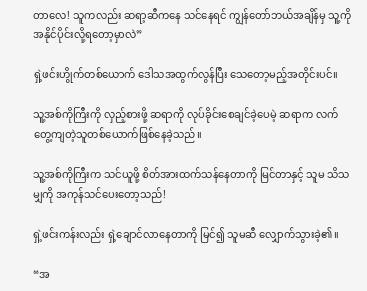တာလေ! သူကလည်း ဆရာ့ဆီကနေ သင်နေရင် ကျွန်တော်ဘယ်အချိန်မှ သူ့ကို အနိုင်ပိုင်းလို့ရတော့မှာလဲ”

ရှဲ့ဖင်းဟွိုက်တစ်ယောက် ဒေါသအထွက်လွန်ပြီး သေတော့မည့်အတိုင်းပင်။

သူ့အစ်ကိုကြီးကို လှည့်စားဖို့ ဆရာကို လုပ်ခိုင်းစေချင်ခဲ့ပေမဲ့ ဆရာက လက်တွေ့ကျတဲ့သူတစ်ယောက်ဖြစ်နေခဲ့သည်။

သူ့အစ်ကိုကြီးက သင်ယူဖို့ စိတ်အားထက်သန်နေတာကို မြင်တာနှင့် သူမ သိသမျှကို အကုန်သင်ပေးတော့သည်!

ရှဲ့ဖင်းကန်းလည်း ရှဲ့ချောင်လာနေတာကို မြင်၍ သူမဆီ လျှောက်သွားခဲ့၏။

“အ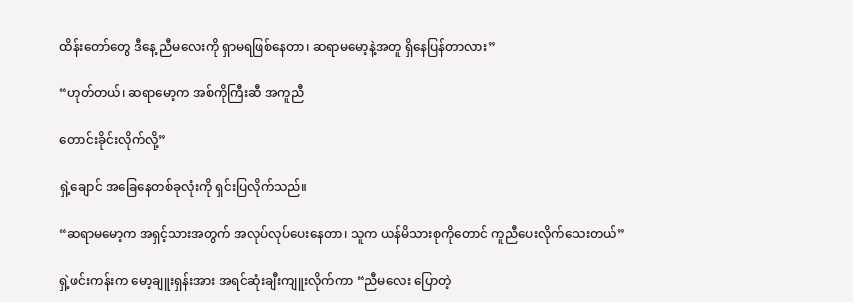ထိန်းတော်တွေ ဒီနေ့ ညီမလေးကို ရှာမရဖြစ်နေတာ၊ ဆရာမမော့နဲ့အတူ ရှိနေပြန်တာလား”

“ဟုတ်တယ်၊ ဆရာမော့က အစ်ကိုကြီးဆီ အကူညီ

တောင်းခိုင်းလိုက်လို့”

ရှဲ့ချောင် အခြေနေတစ်ခုလုံးကို ရှင်းပြလိုက်သည်။

“ဆရာမမော့က အရှင့်သားအတွက် အလုပ်လုပ်ပေးနေတာ၊ သူက ယန်မိသားစုကိုတောင် ကူညီပေးလိုက်သေးတယ်”

ရှဲ့ဖင်းကန်းက မော့ချူးရှန်းအား အရင်ဆုံးချီးကျူးလိုက်ကာ “ညီမလေး ပြောတဲ့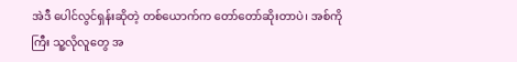အဲဒီ ပေါင်လွင်ရှန်းဆိုတဲ့ တစ်ယောက်က တော်တော်ဆိုးတာပဲ၊ အစ်ကိုကြီး သူ့လိုလူတွေ အ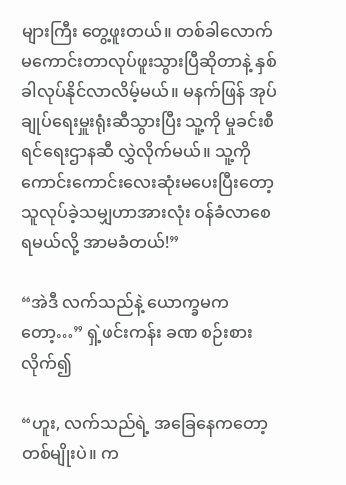များကြီး တွေ့ဖူးတယ်။ တစ်ခါလောက် မကောင်းတာလုပ်ဖူးသွားပြီဆိုတာနဲ့ နှစ်ခါလုပ်နိုင်လာလိမ့်မယ်။ မနက်ဖြန် အုပ်ချုပ်ရေးမှူးရုံးဆီသွားပြီး သူ့ကို မှုခင်းစီရင်ရေးဌာနဆီ လွှဲလိုက်မယ်။ သူ့ကို ကောင်းကောင်းလေးဆုံးမပေးပြီးတော့ သူလုပ်ခဲ့သမျှဟာအားလုံး ဝန်ခံလာစေရမယ်လို့ အာမခံတယ်!”

“အဲဒီ လက်သည်နဲ့ ယောက္ခမကတော့…” ရှဲ့ဖင်းကန်း ခဏ စဉ်းစားလိုက်၍

“ဟူး, လက်သည်ရဲ့ အခြေနေကတော့ တစ်မျိုးပဲ။ က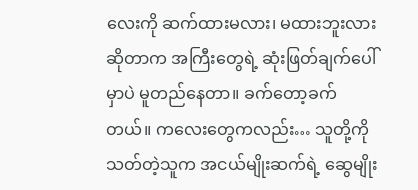လေးကို ဆက်ထားမလား၊ မထားဘူးလားဆိုတာက အကြီးတွေရဲ့ ဆုံးဖြတ်ချက်ပေါ်မှာပဲ မူတည်နေတာ။ ခက်တော့ခက်တယ်။ ကလေးတွေကလည်း… သူတို့ကို သတ်တဲ့သူက အငယ်မျိုးဆက်ရဲ့ ဆွေမျိုး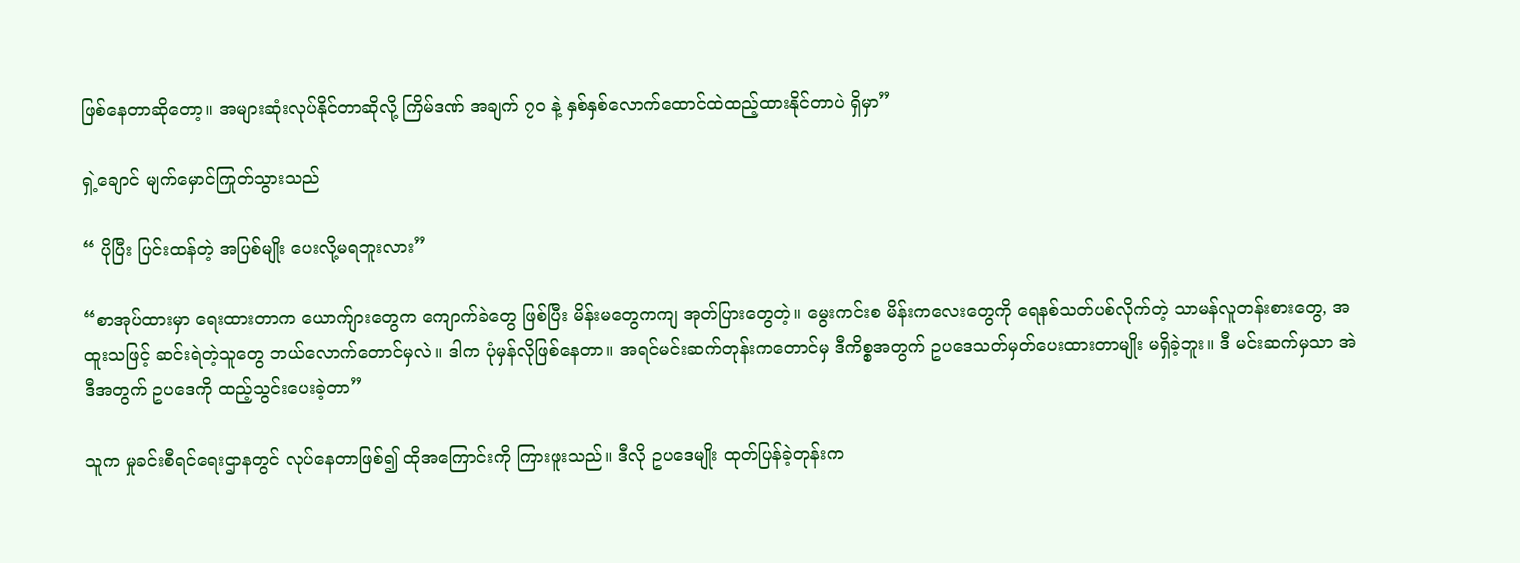ဖြစ်နေတာဆိုတော့။ အများဆုံးလုပ်နိုင်တာဆိုလို့ ကြိမ်ဒဏ် အချက် ၇၀ နဲ့ နှစ်နှစ်လောက်ထောင်ထဲထည့်ထားနိုင်တာပဲ ရှိမှာ”

ရှဲ့ချောင် မျက်မှောင်ကြုတ်သွားသည်

“ ပိုပြီး ပြင်းထန်တဲ့ အပြစ်မျိုး ပေးလို့မရဘူးလား”

“စာအုပ်ထားမှာ ရေးထားတာက ယောက်ျားတွေက ကျောက်ခဲတွေ ဖြစ်ပြီး မိန်းမတွေကကျ အုတ်ပြားတွေတဲ့။ မွေးကင်းစ မိန်းကလေးတွေကို ရေနစ်‌သတ်ပစ်လိုက်တဲ့ သာမန်လူတန်းစားတွေ, အထူးသဖြင့် ဆင်းရဲတဲ့သူတွေ ဘယ်လောက်တောင်မှလဲ။ ဒါက ပုံမှန်လိုဖြစ်နေတာ။ အရင်မင်းဆက်တုန်းကတောင်မှ ဒီကိစ္စအတွက် ဥပဒေသတ်မှတ်ပေးထားတာမျိုး မရှိခဲ့ဘူး။ ဒီ မင်းဆက်မှသာ အဲဒီအတွက် ဥပဒေကို ထည့်သွင်းပေးခဲ့တာ”

သူက မှုခင်းစီရင်ရေးဌာနတွင် လုပ်နေတာဖြစ်၍ ထိုအကြောင်းကို ကြားဖူးသည်။ ဒီလို ဥပဒေမျိုး ထုတ်ပြန်ခဲ့တုန်းက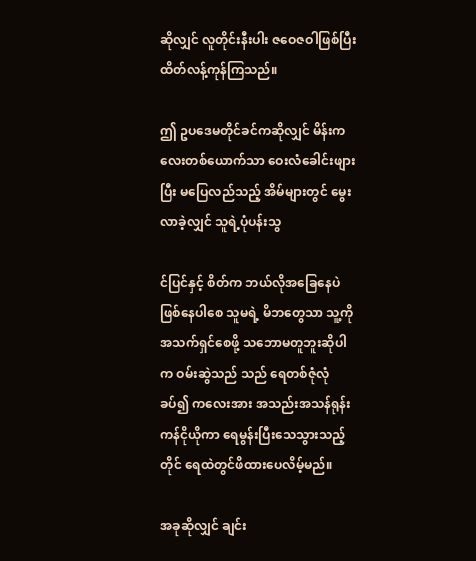ဆိုလျှင် လူတိုင်းနီးပါး ဇဝေဇ‌ဝါဖြစ်ပြီး ထိတ်လန့်ကုန်ကြသည်။

ဤ ဥပဒေမတိုင်ခင်ကဆိုလျှင် မိန်းကလေးတစ်ယောက်သာ ဝေးလံခေါင်းဖျားပြီး မပြေလည်သည့် အိမ်များတွင် မွေးလာခဲ့လျှင် သူရဲ့ပုံပန်းသွ

င်ပြင်နှင့် စိတ်က ဘယ်လိုအခြေနေပဲဖြစ်နေပါစေ သူမရဲ့ မိဘတွေသာ သူ့ကို အသက်ရှင်စေဖို့ သဘောမတူဘူးဆိုပါက ဝမ်းဆွဲသည် သည် ရေတစ်ဇုံလုံခပ်၍ ကလေးအား အသည်းအသန်ရုန်းကန်ငိုယိုကာ ရေမွန်းပြီးသေသွားသည့်တိုင် ရေထဲတွင်ဖိထားပေလိမ့်မည်။

အခုဆိုလျှင် ချင်း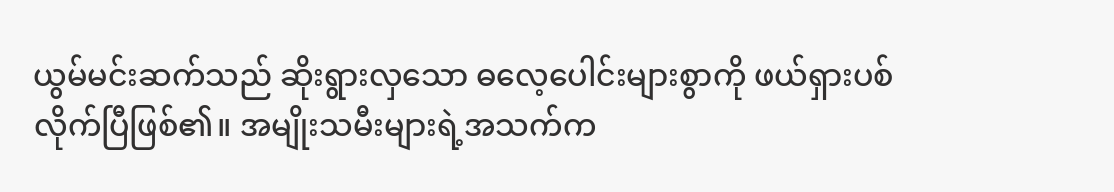ယွမ်မင်းဆက်သည် ဆိုးရွားလှသော ဓလေ့ပေါင်းများစွာကို ဖယ်ရှားပစ်လိုက်ပြီဖြစ်၏။ အမျိုးသမီးများရဲ့အသက်က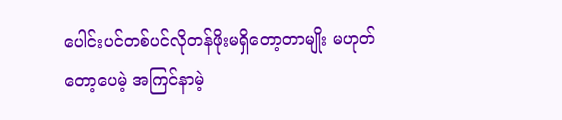ပေါင်းပင်တစ်ပင်လိုတန်ဖိုးမရှိတော့တာမျိုး မဟုတ်တော့ပေမဲ့ အကြင်နာမဲ့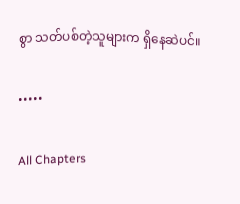စွာ သတ်ပစ်တဲ့သူများက ရှိနေဆဲပင်။

•••••

All Chapters